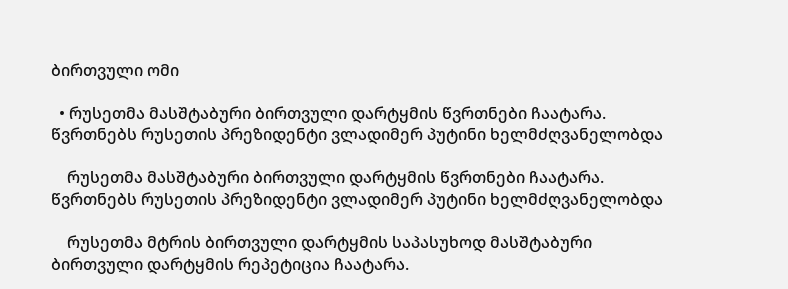ბირთვული ომი

  • რუსეთმა მასშტაბური ბირთვული დარტყმის წვრთნები ჩაატარა. წვრთნებს რუსეთის პრეზიდენტი ვლადიმერ პუტინი ხელმძღვანელობდა

    რუსეთმა მასშტაბური ბირთვული დარტყმის წვრთნები ჩაატარა. წვრთნებს რუსეთის პრეზიდენტი ვლადიმერ პუტინი ხელმძღვანელობდა

    რუსეთმა მტრის ბირთვული დარტყმის საპასუხოდ მასშტაბური ბირთვული დარტყმის რეპეტიცია ჩაატარა.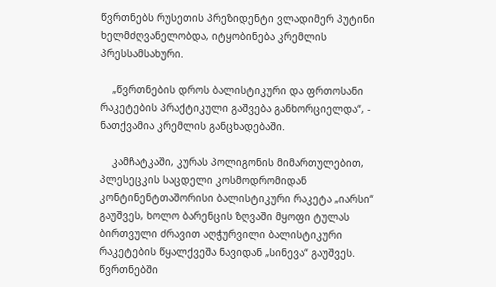წვრთნებს რუსეთის პრეზიდენტი ვლადიმერ პუტინი ხელმძღვანელობდა, იტყობინება კრემლის პრესსამსახური.

    „წვრთნების დროს ბალისტიკური და ფრთოსანი რაკეტების პრაქტიკული გაშვება განხორციელდა“, - ნათქვამია კრემლის განცხადებაში.

    კამჩატკაში, კურას პოლიგონის მიმართულებით, პლესეცკის საცდელი კოსმოდრომიდან კონტინენტთაშორისი ბალისტიკური რაკეტა „იარსი“ გაუშვეს, ხოლო ბარენცის ზღვაში მყოფი ტულას ბირთვული ძრავით აღჭურვილი ბალისტიკური რაკეტების წყალქვეშა ნავიდან „სინევა“ გაუშვეს. წვრთნებში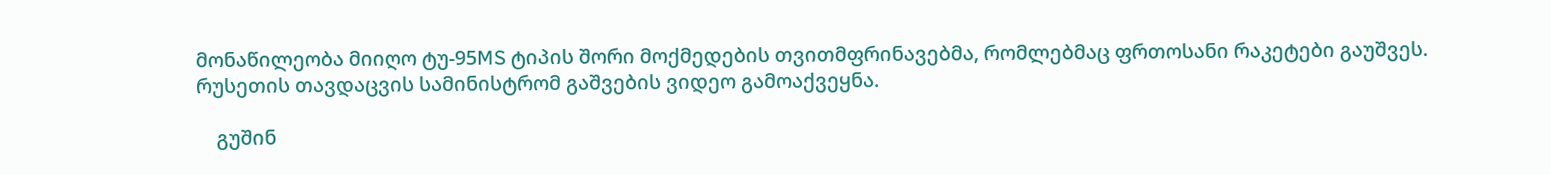მონაწილეობა მიიღო ტუ-95MS ტიპის შორი მოქმედების თვითმფრინავებმა, რომლებმაც ფრთოსანი რაკეტები გაუშვეს. რუსეთის თავდაცვის სამინისტრომ გაშვების ვიდეო გამოაქვეყნა.

    გუშინ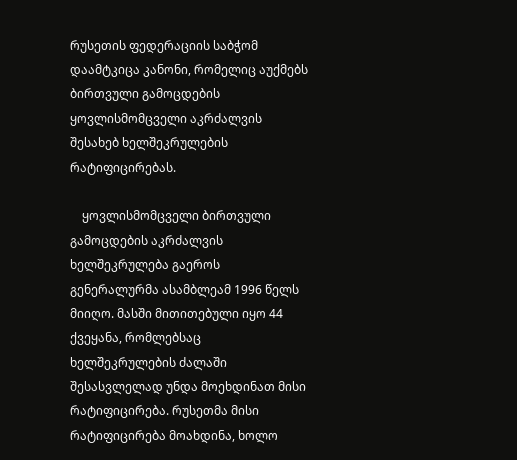რუსეთის ფედერაციის საბჭომ დაამტკიცა კანონი, რომელიც აუქმებს ბირთვული გამოცდების ყოვლისმომცველი აკრძალვის შესახებ ხელშეკრულების რატიფიცირებას.

    ყოვლისმომცველი ბირთვული გამოცდების აკრძალვის ხელშეკრულება გაეროს გენერალურმა ასამბლეამ 1996 წელს მიიღო. მასში მითითებული იყო 44 ქვეყანა, რომლებსაც ხელშეკრულების ძალაში შესასვლელად უნდა მოეხდინათ მისი რატიფიცირება. რუსეთმა მისი რატიფიცირება მოახდინა, ხოლო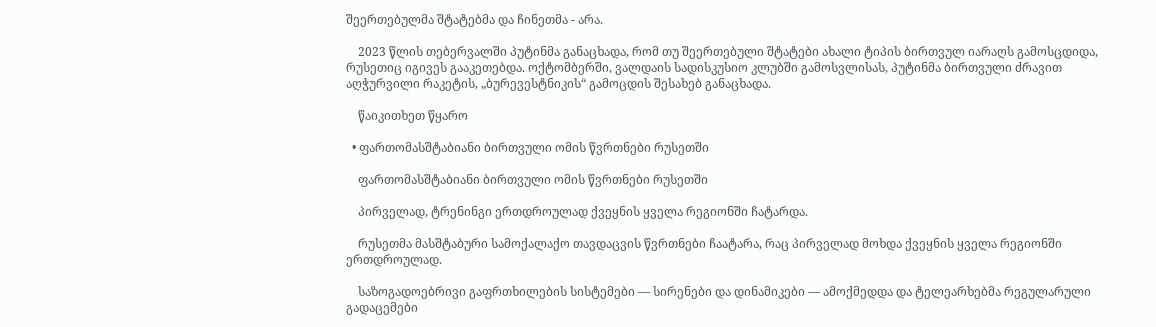შეერთებულმა შტატებმა და ჩინეთმა - არა.

    2023 წლის თებერვალში პუტინმა განაცხადა, რომ თუ შეერთებული შტატები ახალი ტიპის ბირთვულ იარაღს გამოსცდიდა, რუსეთიც იგივეს გააკეთებდა. ოქტომბერში, ვალდაის სადისკუსიო კლუბში გამოსვლისას, პუტინმა ბირთვული ძრავით აღჭურვილი რაკეტის, „ბურევესტნიკის“ გამოცდის შესახებ განაცხადა.

    წაიკითხეთ წყარო

  • ფართომასშტაბიანი ბირთვული ომის წვრთნები რუსეთში

    ფართომასშტაბიანი ბირთვული ომის წვრთნები რუსეთში

    პირველად, ტრენინგი ერთდროულად ქვეყნის ყველა რეგიონში ჩატარდა.

    რუსეთმა მასშტაბური სამოქალაქო თავდაცვის წვრთნები ჩაატარა, რაც პირველად მოხდა ქვეყნის ყველა რეგიონში ერთდროულად.

    საზოგადოებრივი გაფრთხილების სისტემები — სირენები და დინამიკები — ამოქმედდა და ტელეარხებმა რეგულარული გადაცემები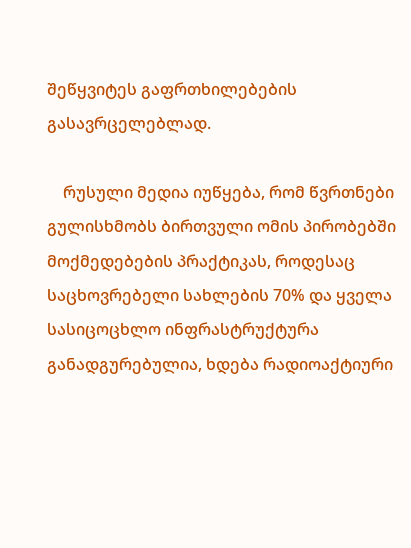შეწყვიტეს გაფრთხილებების გასავრცელებლად.

    რუსული მედია იუწყება, რომ წვრთნები გულისხმობს ბირთვული ომის პირობებში მოქმედებების პრაქტიკას, როდესაც საცხოვრებელი სახლების 70% და ყველა სასიცოცხლო ინფრასტრუქტურა განადგურებულია, ხდება რადიოაქტიური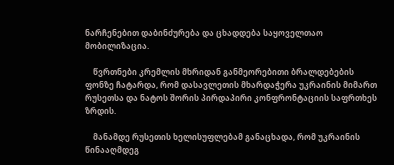ნარჩენებით დაბინძურება და ცხადდება საყოველთაო მობილიზაცია.

    წვრთნები კრემლის მხრიდან განმეორებითი ბრალდებების ფონზე ჩატარდა, რომ დასავლეთის მხარდაჭერა უკრაინის მიმართ რუსეთსა და ნატოს შორის პირდაპირი კონფრონტაციის საფრთხეს ზრდის.

    მანამდე რუსეთის ხელისუფლებამ განაცხადა, რომ უკრაინის წინააღმდეგ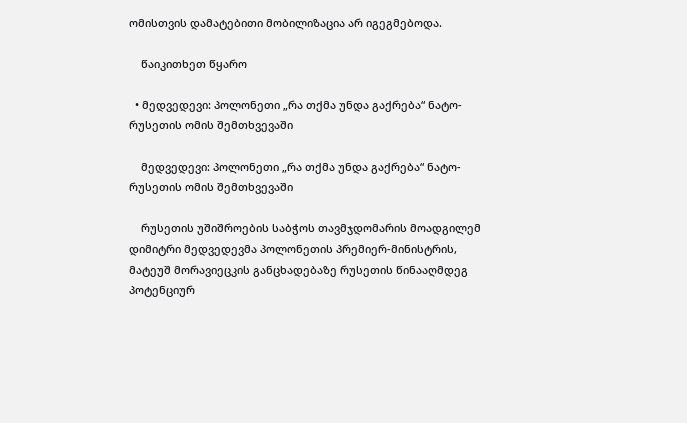ომისთვის დამატებითი მობილიზაცია არ იგეგმებოდა.

    წაიკითხეთ წყარო

  • მედვედევი: პოლონეთი „რა თქმა უნდა გაქრება“ ნატო-რუსეთის ომის შემთხვევაში

    მედვედევი: პოლონეთი „რა თქმა უნდა გაქრება“ ნატო-რუსეთის ომის შემთხვევაში

    რუსეთის უშიშროების საბჭოს თავმჯდომარის მოადგილემ დიმიტრი მედვედევმა პოლონეთის პრემიერ-მინისტრის, მატეუშ მორავიეცკის განცხადებაზე რუსეთის წინააღმდეგ პოტენციურ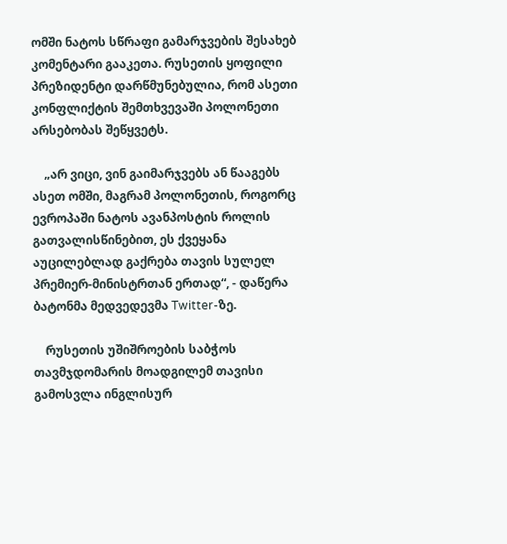ომში ნატოს სწრაფი გამარჯვების შესახებ კომენტარი გააკეთა. რუსეთის ყოფილი პრეზიდენტი დარწმუნებულია, რომ ასეთი კონფლიქტის შემთხვევაში პოლონეთი არსებობას შეწყვეტს.

    „არ ვიცი, ვინ გაიმარჯვებს ან წააგებს ასეთ ომში, მაგრამ პოლონეთის, როგორც ევროპაში ნატოს ავანპოსტის როლის გათვალისწინებით, ეს ქვეყანა აუცილებლად გაქრება თავის სულელ პრემიერ-მინისტრთან ერთად“, - დაწერა ბატონმა მედვედევმა Twitter-ზე.

    რუსეთის უშიშროების საბჭოს თავმჯდომარის მოადგილემ თავისი გამოსვლა ინგლისურ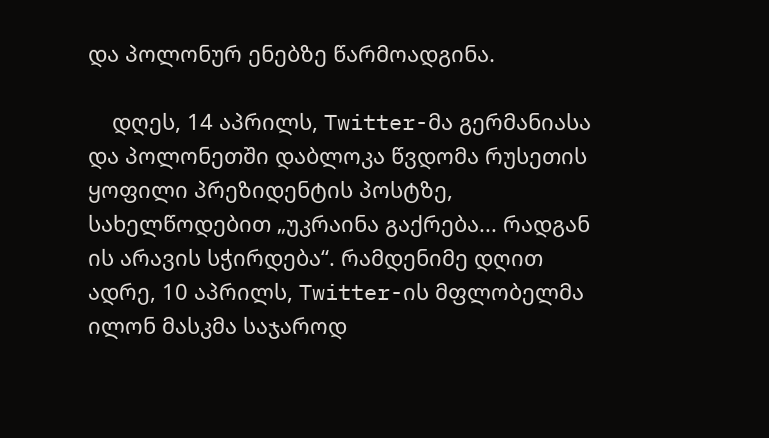და პოლონურ ენებზე წარმოადგინა.

    დღეს, 14 აპრილს, Twitter-მა გერმანიასა და პოლონეთში დაბლოკა წვდომა რუსეთის ყოფილი პრეზიდენტის პოსტზე, სახელწოდებით „უკრაინა გაქრება... რადგან ის არავის სჭირდება“. რამდენიმე დღით ადრე, 10 აპრილს, Twitter-ის მფლობელმა ილონ მასკმა საჯაროდ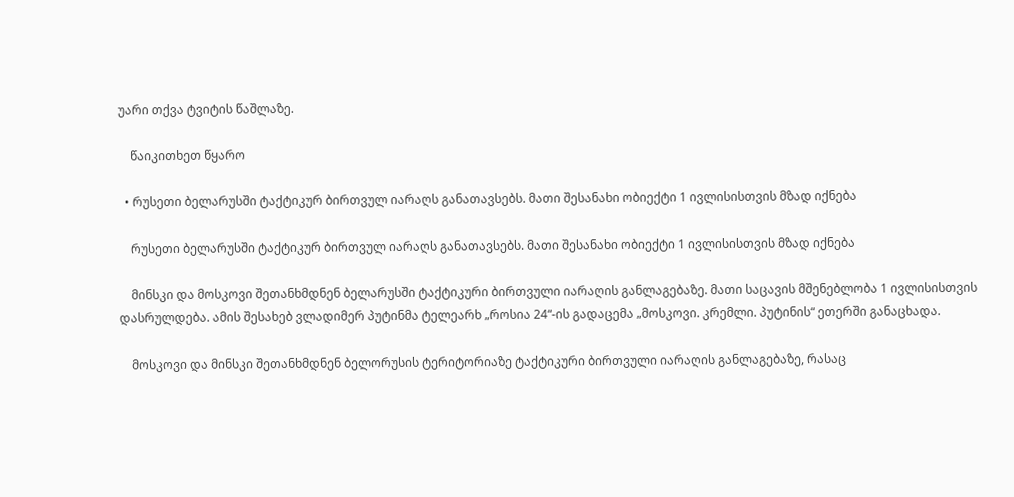უარი თქვა ტვიტის წაშლაზე.

    წაიკითხეთ წყარო

  • რუსეთი ბელარუსში ტაქტიკურ ბირთვულ იარაღს განათავსებს. მათი შესანახი ობიექტი 1 ივლისისთვის მზად იქნება

    რუსეთი ბელარუსში ტაქტიკურ ბირთვულ იარაღს განათავსებს. მათი შესანახი ობიექტი 1 ივლისისთვის მზად იქნება

    მინსკი და მოსკოვი შეთანხმდნენ ბელარუსში ტაქტიკური ბირთვული იარაღის განლაგებაზე. მათი საცავის მშენებლობა 1 ივლისისთვის დასრულდება. ამის შესახებ ვლადიმერ პუტინმა ტელეარხ „როსია 24“-ის გადაცემა „მოსკოვი. კრემლი. პუტინის“ ეთერში განაცხადა.

    მოსკოვი და მინსკი შეთანხმდნენ ბელორუსის ტერიტორიაზე ტაქტიკური ბირთვული იარაღის განლაგებაზე, რასაც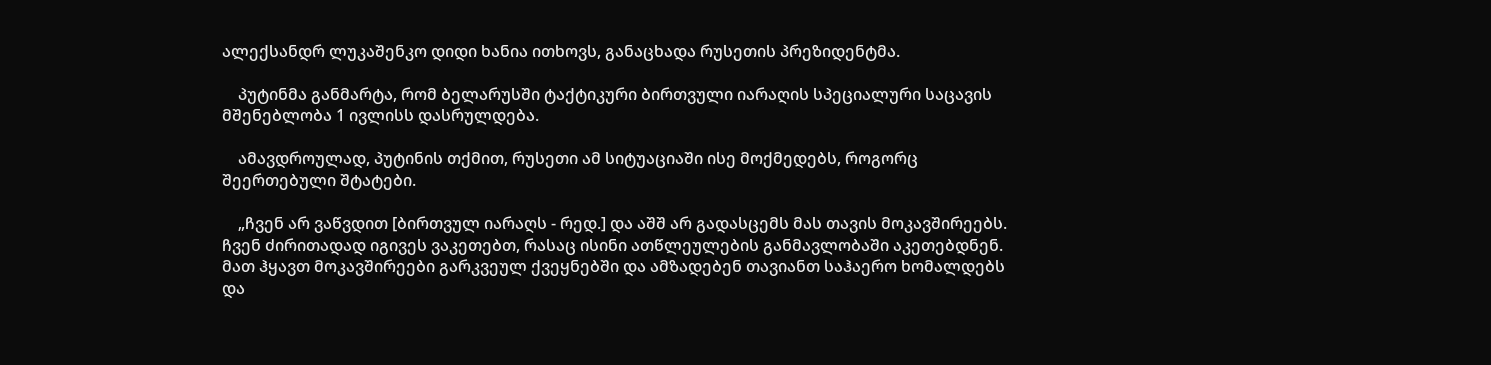ალექსანდრ ლუკაშენკო დიდი ხანია ითხოვს, განაცხადა რუსეთის პრეზიდენტმა.

    პუტინმა განმარტა, რომ ბელარუსში ტაქტიკური ბირთვული იარაღის სპეციალური საცავის მშენებლობა 1 ივლისს დასრულდება.

    ამავდროულად, პუტინის თქმით, რუსეთი ამ სიტუაციაში ისე მოქმედებს, როგორც შეერთებული შტატები.

    „ჩვენ არ ვაწვდით [ბირთვულ იარაღს - რედ.] და აშშ არ გადასცემს მას თავის მოკავშირეებს. ჩვენ ძირითადად იგივეს ვაკეთებთ, რასაც ისინი ათწლეულების განმავლობაში აკეთებდნენ. მათ ჰყავთ მოკავშირეები გარკვეულ ქვეყნებში და ამზადებენ თავიანთ საჰაერო ხომალდებს და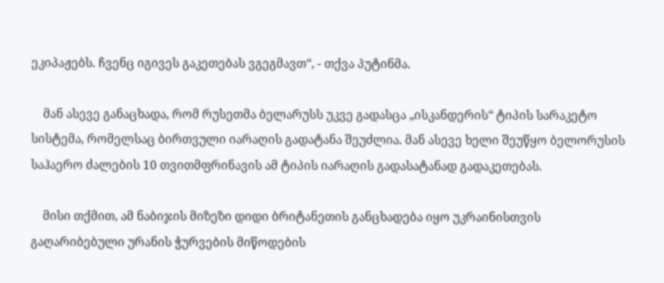ეკიპაჟებს. ჩვენც იგივეს გაკეთებას ვგეგმავთ“, - თქვა პუტინმა.

    მან ასევე განაცხადა, რომ რუსეთმა ბელარუსს უკვე გადასცა „ისკანდერის“ ტიპის სარაკეტო სისტემა, რომელსაც ბირთვული იარაღის გადატანა შეუძლია. მან ასევე ხელი შეუწყო ბელორუსის საჰაერო ძალების 10 თვითმფრინავის ამ ტიპის იარაღის გადასატანად გადაკეთებას.

    მისი თქმით, ამ ნაბიჯის მიზეზი დიდი ბრიტანეთის განცხადება იყო უკრაინისთვის გაღარიბებული ურანის ჭურვების მიწოდების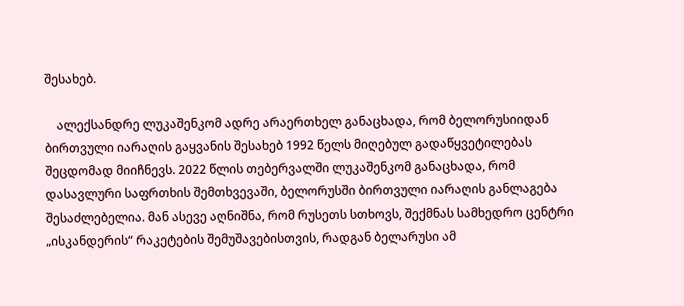შესახებ.

    ალექსანდრე ლუკაშენკომ ადრე არაერთხელ განაცხადა, რომ ბელორუსიიდან ბირთვული იარაღის გაყვანის შესახებ 1992 წელს მიღებულ გადაწყვეტილებას შეცდომად მიიჩნევს. 2022 წლის თებერვალში ლუკაშენკომ განაცხადა, რომ დასავლური საფრთხის შემთხვევაში, ბელორუსში ბირთვული იარაღის განლაგება შესაძლებელია. მან ასევე აღნიშნა, რომ რუსეთს სთხოვს, შექმნას სამხედრო ცენტრი „ისკანდერის“ რაკეტების შემუშავებისთვის, რადგან ბელარუსი ამ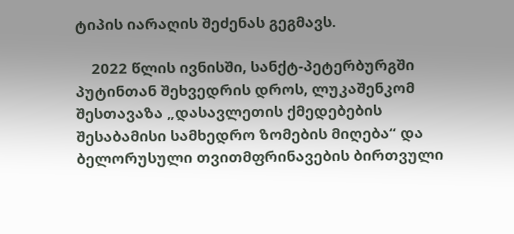ტიპის იარაღის შეძენას გეგმავს.

    2022 წლის ივნისში, სანქტ-პეტერბურგში პუტინთან შეხვედრის დროს, ლუკაშენკომ შესთავაზა „დასავლეთის ქმედებების შესაბამისი სამხედრო ზომების მიღება“ და ბელორუსული თვითმფრინავების ბირთვული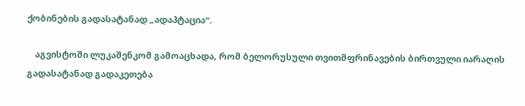ქობინების გადასატანად „ადაპტაცია“.

    აგვისტოში ლუკაშენკომ გამოაცხადა, რომ ბელორუსული თვითმფრინავების ბირთვული იარაღის გადასატანად გადაკეთება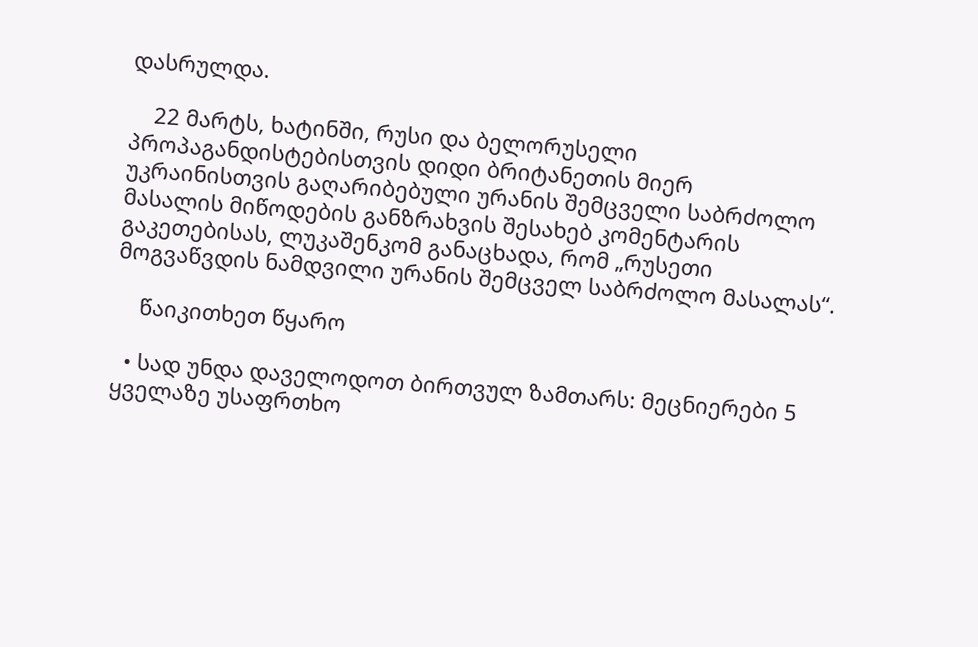დასრულდა.

    22 მარტს, ხატინში, რუსი და ბელორუსელი პროპაგანდისტებისთვის დიდი ბრიტანეთის მიერ უკრაინისთვის გაღარიბებული ურანის შემცველი საბრძოლო მასალის მიწოდების განზრახვის შესახებ კომენტარის გაკეთებისას, ლუკაშენკომ განაცხადა, რომ „რუსეთი მოგვაწვდის ნამდვილი ურანის შემცველ საბრძოლო მასალას“.

    წაიკითხეთ წყარო

  • სად უნდა დაველოდოთ ბირთვულ ზამთარს: მეცნიერები 5 ყველაზე უსაფრთხო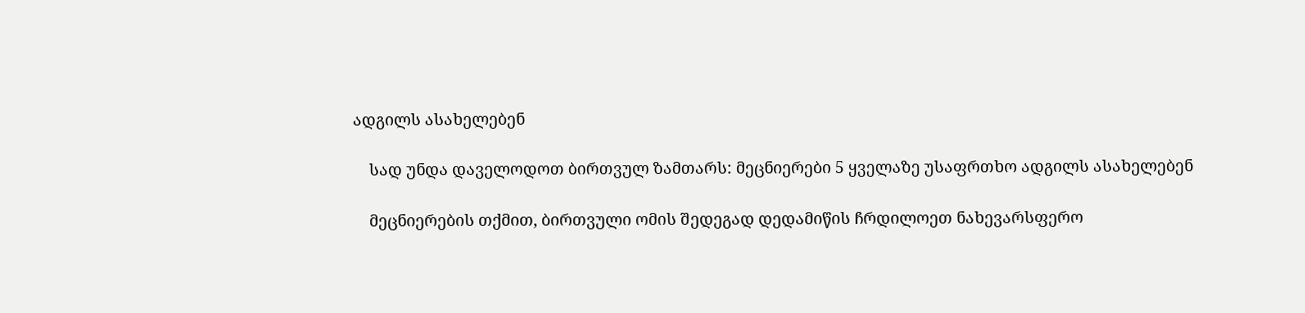ადგილს ასახელებენ

    სად უნდა დაველოდოთ ბირთვულ ზამთარს: მეცნიერები 5 ყველაზე უსაფრთხო ადგილს ასახელებენ

    მეცნიერების თქმით, ბირთვული ომის შედეგად დედამიწის ჩრდილოეთ ნახევარსფერო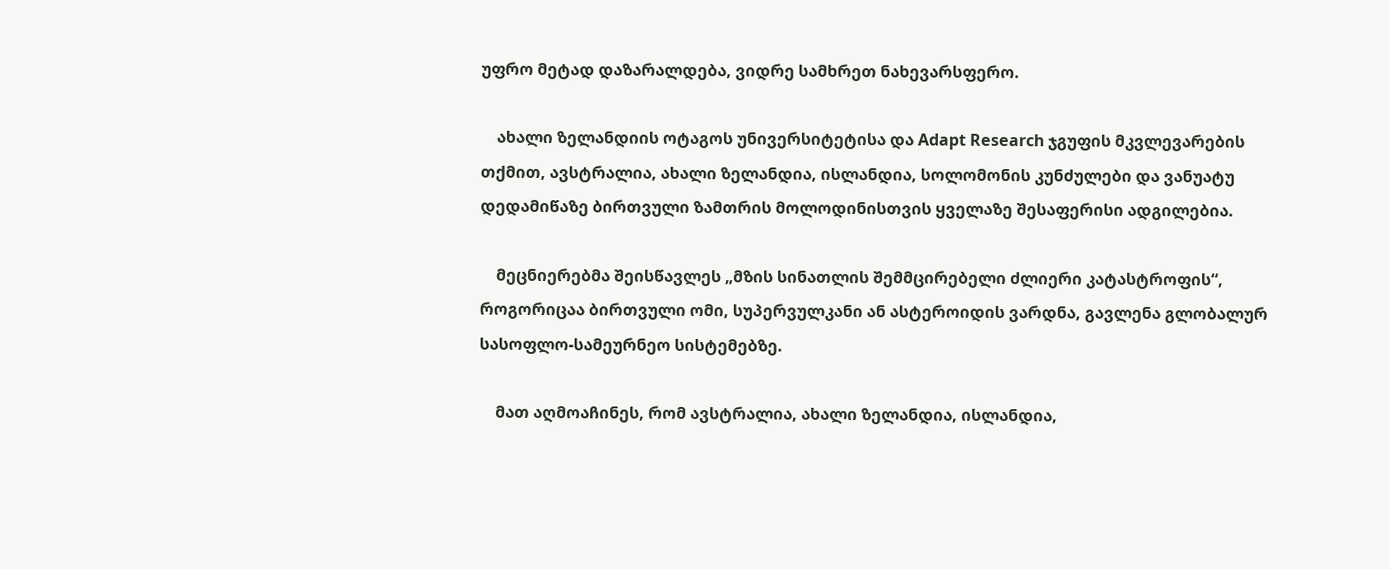უფრო მეტად დაზარალდება, ვიდრე სამხრეთ ნახევარსფერო.

    ახალი ზელანდიის ოტაგოს უნივერსიტეტისა და Adapt Research ჯგუფის მკვლევარების თქმით, ავსტრალია, ახალი ზელანდია, ისლანდია, სოლომონის კუნძულები და ვანუატუ დედამიწაზე ბირთვული ზამთრის მოლოდინისთვის ყველაზე შესაფერისი ადგილებია.

    მეცნიერებმა შეისწავლეს „მზის სინათლის შემმცირებელი ძლიერი კატასტროფის“, როგორიცაა ბირთვული ომი, სუპერვულკანი ან ასტეროიდის ვარდნა, გავლენა გლობალურ სასოფლო-სამეურნეო სისტემებზე.

    მათ აღმოაჩინეს, რომ ავსტრალია, ახალი ზელანდია, ისლანდია,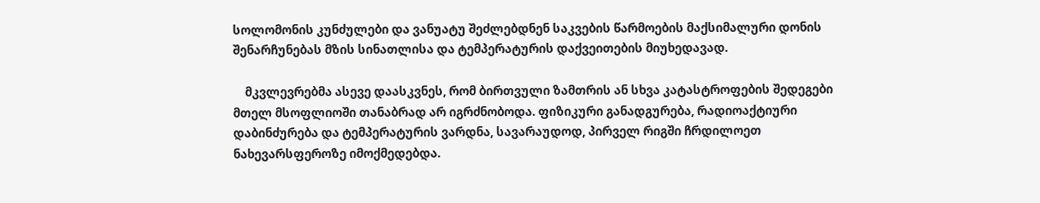სოლომონის კუნძულები და ვანუატუ შეძლებდნენ საკვების წარმოების მაქსიმალური დონის შენარჩუნებას მზის სინათლისა და ტემპერატურის დაქვეითების მიუხედავად.

    მკვლევრებმა ასევე დაასკვნეს, რომ ბირთვული ზამთრის ან სხვა კატასტროფების შედეგები მთელ მსოფლიოში თანაბრად არ იგრძნობოდა. ფიზიკური განადგურება, რადიოაქტიური დაბინძურება და ტემპერატურის ვარდნა, სავარაუდოდ, პირველ რიგში ჩრდილოეთ ნახევარსფეროზე იმოქმედებდა.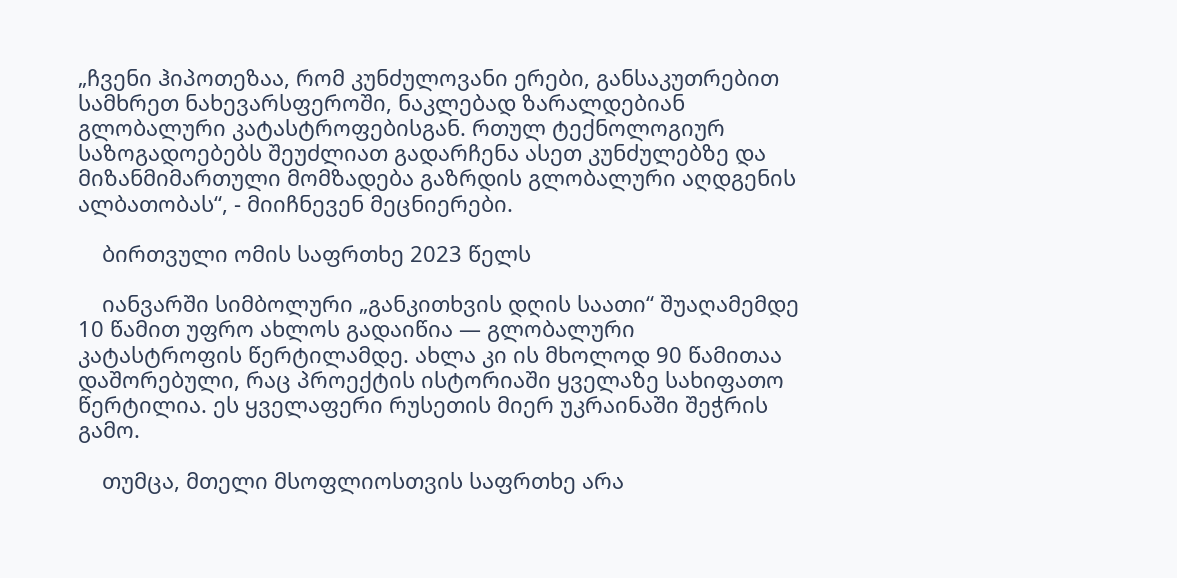„ჩვენი ჰიპოთეზაა, რომ კუნძულოვანი ერები, განსაკუთრებით სამხრეთ ნახევარსფეროში, ნაკლებად ზარალდებიან გლობალური კატასტროფებისგან. რთულ ტექნოლოგიურ საზოგადოებებს შეუძლიათ გადარჩენა ასეთ კუნძულებზე და მიზანმიმართული მომზადება გაზრდის გლობალური აღდგენის ალბათობას“, - მიიჩნევენ მეცნიერები.

    ბირთვული ომის საფრთხე 2023 წელს

    იანვარში სიმბოლური „განკითხვის დღის საათი“ შუაღამემდე 10 წამით უფრო ახლოს გადაიწია — გლობალური კატასტროფის წერტილამდე. ახლა კი ის მხოლოდ 90 წამითაა დაშორებული, რაც პროექტის ისტორიაში ყველაზე სახიფათო წერტილია. ეს ყველაფერი რუსეთის მიერ უკრაინაში შეჭრის გამო.

    თუმცა, მთელი მსოფლიოსთვის საფრთხე არა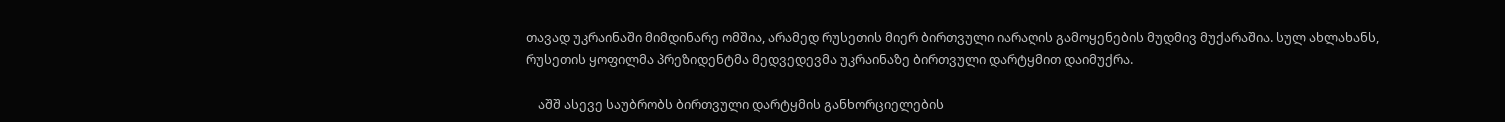თავად უკრაინაში მიმდინარე ომშია, არამედ რუსეთის მიერ ბირთვული იარაღის გამოყენების მუდმივ მუქარაშია. სულ ახლახანს, რუსეთის ყოფილმა პრეზიდენტმა მედვედევმა უკრაინაზე ბირთვული დარტყმით დაიმუქრა.

    აშშ ასევე საუბრობს ბირთვული დარტყმის განხორციელების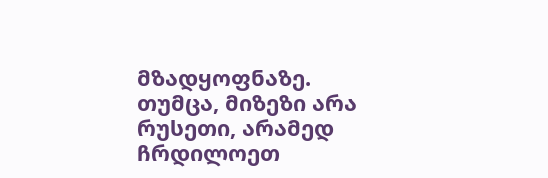მზადყოფნაზე. თუმცა, მიზეზი არა რუსეთი, არამედ ჩრდილოეთ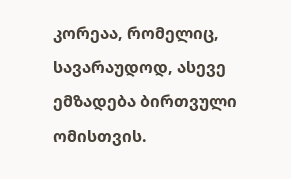კორეაა, რომელიც, სავარაუდოდ, ასევე ემზადება ბირთვული ომისთვის.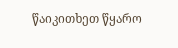წაიკითხეთ წყარო